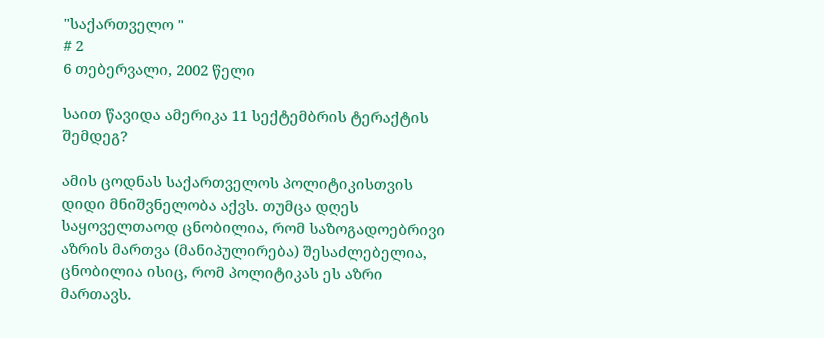"საქართველო "
# 2
6 თებერვალი, 2002 წელი

საით წავიდა ამერიკა 11 სექტემბრის ტერაქტის შემდეგ?

ამის ცოდნას საქართველოს პოლიტიკისთვის დიდი მნიშვნელობა აქვს. თუმცა დღეს საყოველთაოდ ცნობილია, რომ საზოგადოებრივი აზრის მართვა (მანიპულირება) შესაძლებელია, ცნობილია ისიც, რომ პოლიტიკას ეს აზრი მართავს.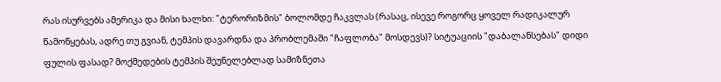რას ისურვებს ამერიკა და მისი ხალხი: "ტერორიზმის" ბოლომდე ჩაკვლას (რასაც, ისევე როგორც ყოველ რადიკალურ წამოწყებას, ადრე თუ გვიან, ტემპის დავარდნა და პრობლემაში "ჩაფლობა" მოსდევს)? სიტუაციის "დაბალანსებას" დიდი ფულის ფასად? მოქმედების ტემპის შეუნელებლად სამიზნეთა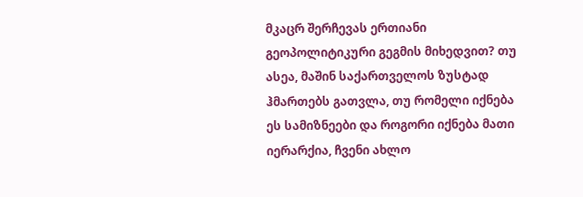მკაცრ შერჩევას ერთიანი გეოპოლიტიკური გეგმის მიხედვით? თუ ასეა, მაშინ საქართველოს ზუსტად ჰმართებს გათვლა, თუ რომელი იქნება ეს სამიზნეები და როგორი იქნება მათი იერარქია, ჩვენი ახლო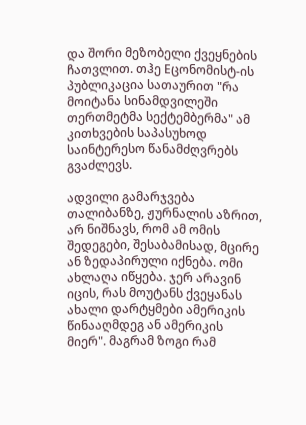და შორი მეზობელი ქვეყნების ჩათვლით. თჰე Eცონომისტ-ის პუბლიკაცია სათაურით "რა მოიტანა სინამდვილეში თერთმეტმა სექტემბერმა" ამ კითხვების საპასუხოდ საინტერესო წანამძღვრებს გვაძლევს.

ადვილი გამარჯვება თალიბანზე, ჟურნალის აზრით, არ ნიშნავს, რომ ამ ომის შედეგები, შესაბამისად, მცირე ან ზედაპირული იქნება. ომი ახლაღა იწყება. ჯერ არავინ იცის, რას მოუტანს ქვეყანას ახალი დარტყმები ამერიკის წინააღმდეგ ან ამერიკის მიერ". მაგრამ ზოგი რამ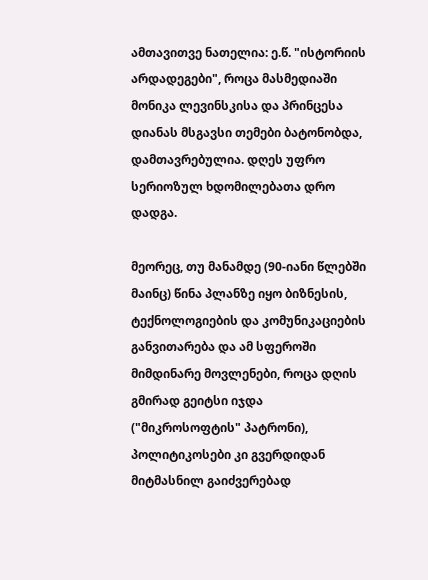ამთავითვე ნათელია: ე.წ. "ისტორიის არდადეგები", როცა მასმედიაში მონიკა ლევინსკისა და პრინცესა დიანას მსგავსი თემები ბატონობდა, დამთავრებულია. დღეს უფრო სერიოზულ ხდომილებათა დრო დადგა.

მეორეც, თუ მანამდე (90-იანი წლებში მაინც) წინა პლანზე იყო ბიზნესის, ტექნოლოგიების და კომუნიკაციების განვითარება და ამ სფეროში მიმდინარე მოვლენები, როცა დღის გმირად გეიტსი იჯდა ("მიკროსოფტის" პატრონი), პოლიტიკოსები კი გვერდიდან მიტმასნილ გაიძვერებად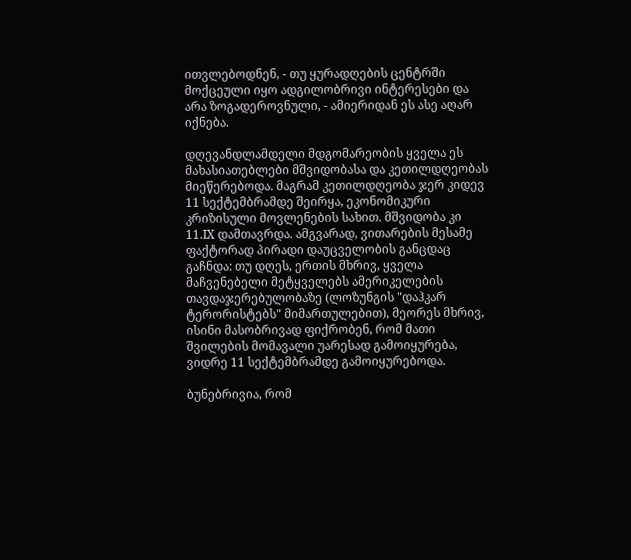ითვლებოდნენ, - თუ ყურადღების ცენტრში მოქცეული იყო ადგილობრივი ინტერესები და არა ზოგადეროვნული, - ამიერიდან ეს ასე აღარ იქნება.

დღევანდლამდელი მდგომარეობის ყველა ეს მახასიათებლები მშვიდობასა და კეთილდღეობას მიეწერებოდა. მაგრამ კეთილდღეობა ჯერ კიდევ 11 სექტემბრამდე შეირყა, ეკონომიკური კრიზისული მოვლენების სახით. მშვიდობა კი 11.IX დამთავრდა. ამგვარად, ვითარების მესამე ფაქტორად პირადი დაუცველობის განცდაც გაჩნდა: თუ დღეს, ერთის მხრივ, ყველა მაჩვენებელი მეტყველებს ამერიკელების თავდაჯერებულობაზე (ლოზუნგის "დაჰკარ ტერორისტებს" მიმართულებით), მეორეს მხრივ, ისინი მასობრივად ფიქრობენ, რომ მათი შვილების მომავალი უარესად გამოიყურება, ვიდრე 11 სექტემბრამდე გამოიყურებოდა.

ბუნებრივია, რომ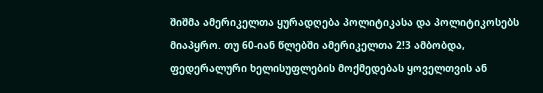შიშმა ამერიკელთა ყურადღება პოლიტიკასა და პოლიტიკოსებს მიაპყრო. თუ 60-იან წლებში ამერიკელთა 2!3 ამბობდა, ფედერალური ხელისუფლების მოქმედებას ყოველთვის ან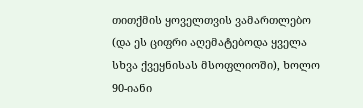თითქმის ყოველთვის ვამართლებო (და ეს ციფრი აღემატებოდა ყველა სხვა ქვეყნისას მსოფლიოში), ხოლო 90-იანი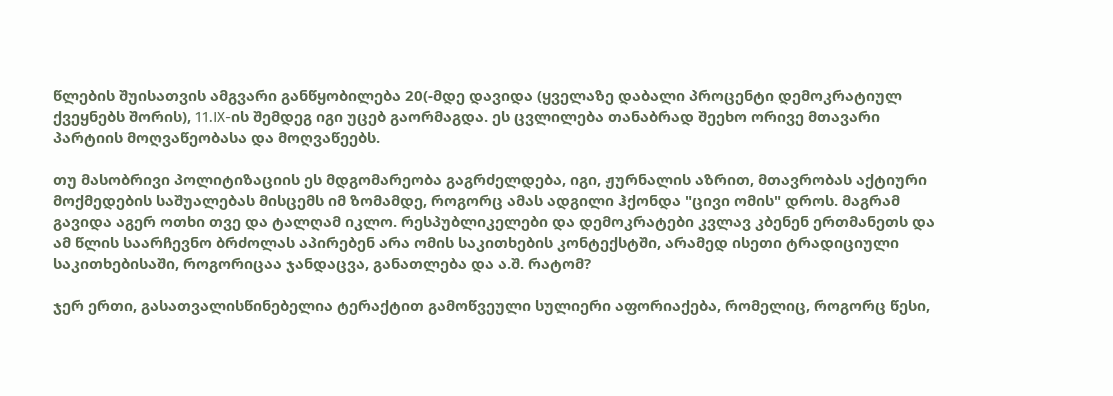წლების შუისათვის ამგვარი განწყობილება 20(-მდე დავიდა (ყველაზე დაბალი პროცენტი დემოკრატიულ ქვეყნებს შორის), 11.IX-ის შემდეგ იგი უცებ გაორმაგდა. ეს ცვლილება თანაბრად შეეხო ორივე მთავარი პარტიის მოღვაწეობასა და მოღვაწეებს.

თუ მასობრივი პოლიტიზაციის ეს მდგომარეობა გაგრძელდება, იგი, ჟურნალის აზრით, მთავრობას აქტიური მოქმედების საშუალებას მისცემს იმ ზომამდე, როგორც ამას ადგილი ჰქონდა "ცივი ომის" დროს. მაგრამ გავიდა აგერ ოთხი თვე და ტალღამ იკლო. რესპუბლიკელები და დემოკრატები კვლავ კბენენ ერთმანეთს და ამ წლის საარჩევნო ბრძოლას აპირებენ არა ომის საკითხების კონტექსტში, არამედ ისეთი ტრადიციული საკითხებისაში, როგორიცაა ჯანდაცვა, განათლება და ა.შ. რატომ?

ჯერ ერთი, გასათვალისწინებელია ტერაქტით გამოწვეული სულიერი აფორიაქება, რომელიც, როგორც წესი,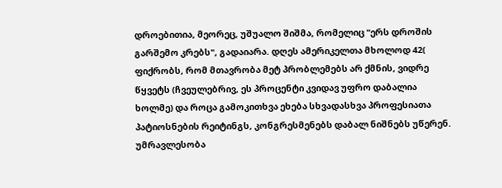დროებითია, მეორეც, უშუალო შიშმა, რომელიც "ერს დროშის გარშემო კრებს", გადაიარა. დღეს ამერიკელთა მხოლოდ 42( ფიქრობს, რომ მთავრობა მეტ პრობლემებს არ ქმნის, ვიდრე წყვეტს (ჩვეულებრივ, ეს პროცენტი კვიდავ უფრო დაბალია ხოლმე) და როცა გამოკითხვა ეხება სხვადასხვა პროფესიათა პატიოსნების რეიტინგს, კონგრესმენებს დაბალ ნიშნებს უწერენ. უმრავლესობა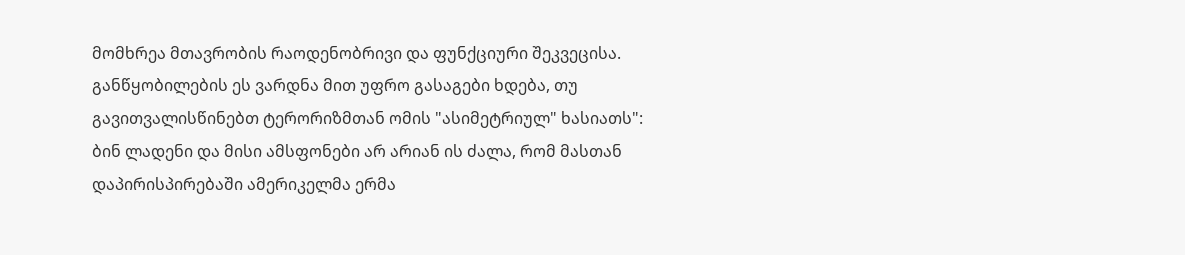მომხრეა მთავრობის რაოდენობრივი და ფუნქციური შეკვეცისა. განწყობილების ეს ვარდნა მით უფრო გასაგები ხდება, თუ გავითვალისწინებთ ტერორიზმთან ომის "ასიმეტრიულ" ხასიათს": ბინ ლადენი და მისი ამსფონები არ არიან ის ძალა, რომ მასთან დაპირისპირებაში ამერიკელმა ერმა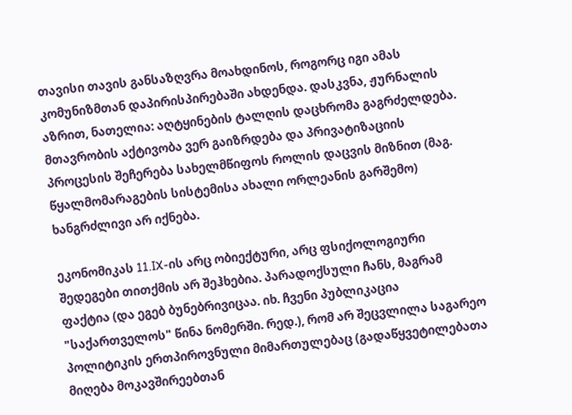თავისი თავის განსაზღვრა მოახდინოს, როგორც იგი ამას კომუნიზმთან დაპირისპირებაში ახდენდა. დასკვნა, ჟურნალის აზრით, ნათელია: აღტყინების ტალღის დაცხრომა გაგრძელდება. მთავრობის აქტივობა ვერ გაიზრდება და პრივატიზაციის პროცესის შეჩერება სახელმწიფოს როლის დაცვის მიზნით (მაგ. წყალმომარაგების სისტემისა ახალი ორლეანის გარშემო) ხანგრძლივი არ იქნება.

ეკონომიკას 11.IX-ის არც ობიექტური, არც ფსიქოლოგიური შედეგები თითქმის არ შეჰხებია. პარადოქსული ჩანს, მაგრამ ფაქტია (და ეგებ ბუნებრივიცაა. იხ. ჩვენი პუბლიკაცია "საქართველოს" წინა ნომერში. რედ.), რომ არ შეცვლილა საგარეო პოლიტიკის ერთპიროვნული მიმართულებაც (გადაწყვეტილებათა მიღება მოკავშირეებთან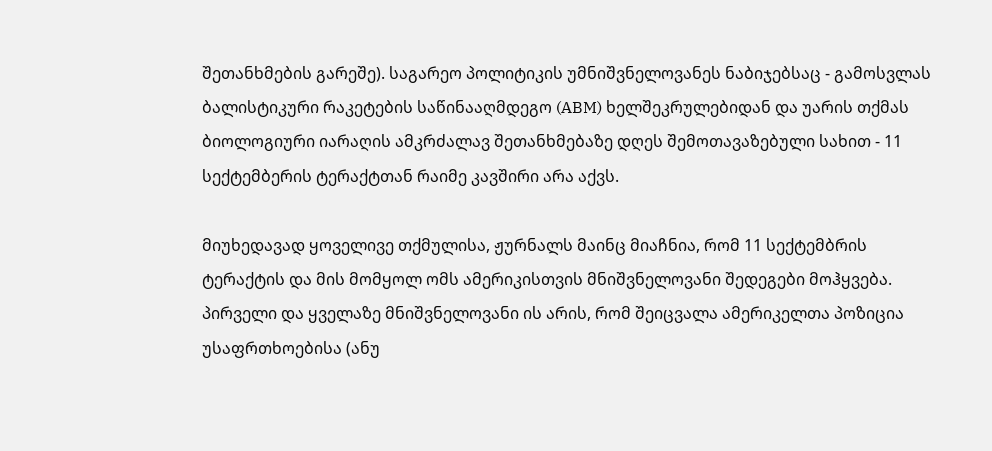შეთანხმების გარეშე). საგარეო პოლიტიკის უმნიშვნელოვანეს ნაბიჯებსაც - გამოსვლას ბალისტიკური რაკეტების საწინააღმდეგო (ABM) ხელშეკრულებიდან და უარის თქმას ბიოლოგიური იარაღის ამკრძალავ შეთანხმებაზე დღეს შემოთავაზებული სახით - 11 სექტემბერის ტერაქტთან რაიმე კავშირი არა აქვს.

მიუხედავად ყოველივე თქმულისა, ჟურნალს მაინც მიაჩნია, რომ 11 სექტემბრის ტერაქტის და მის მომყოლ ომს ამერიკისთვის მნიშვნელოვანი შედეგები მოჰყვება. პირველი და ყველაზე მნიშვნელოვანი ის არის, რომ შეიცვალა ამერიკელთა პოზიცია უსაფრთხოებისა (ანუ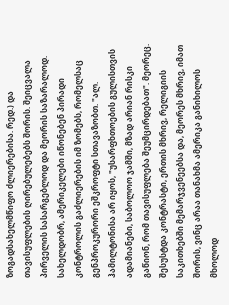ზოგადსახელმწიფო ძლიერებისა. რედ.) და თავისუფლების ღირებულებებს შორის. შეიცვალა პირველის სასარგებლოდ და მეორის საზარალოდ. სახელდობრ, ამერიკელები იწონებენ პირადი კონტროლის გაძლიერების იმ ზომებს, რომელსაც გენპროკურორი ეშკროფტი სთავაზობთ. "ალ. ჰამილტონისა არ იყოს, "უსარფხთოების გულისთვის ადამიანები, საბოლოო ჯამში, მზად არიან რისკი გაწიონ, რომ თავისუფლება შეუმცირდებათ". მეორეც. შესუსტდა კონტრასტი, ერთის მხრივ, რელიგიის საკითხებში მემარჯვენეებსა და, მეორეს მხრივ, იმათ შორის, ვინც არაა თანახმა ამერიკა განიხილოს მხოლოდ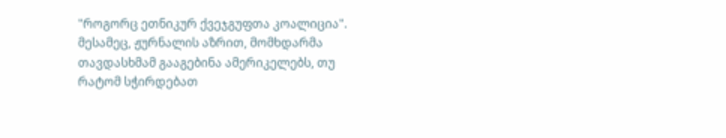"როგორც ეთნიკურ ქვეჯგუფთა კოალიცია". მესამეც, ჟურნალის აზრით, მომხდარმა თავდასხმამ გააგებინა ამერიკელებს, თუ რატომ სჭირდებათ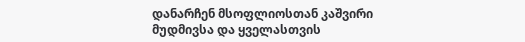დანარჩენ მსოფლიოსთან კაშვირი მუდმივსა და ყველასთვის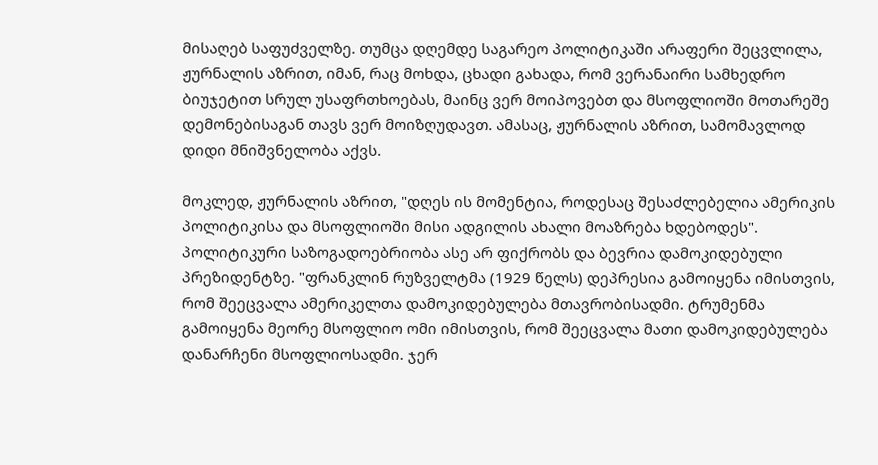მისაღებ საფუძველზე. თუმცა დღემდე საგარეო პოლიტიკაში არაფერი შეცვლილა, ჟურნალის აზრით, იმან, რაც მოხდა, ცხადი გახადა, რომ ვერანაირი სამხედრო ბიუჯეტით სრულ უსაფრთხოებას, მაინც ვერ მოიპოვებთ და მსოფლიოში მოთარეშე დემონებისაგან თავს ვერ მოიზღუდავთ. ამასაც, ჟურნალის აზრით, სამომავლოდ დიდი მნიშვნელობა აქვს.

მოკლედ, ჟურნალის აზრით, "დღეს ის მომენტია, როდესაც შესაძლებელია ამერიკის პოლიტიკისა და მსოფლიოში მისი ადგილის ახალი მოაზრება ხდებოდეს". პოლიტიკური საზოგადოებრიობა ასე არ ფიქრობს და ბევრია დამოკიდებული პრეზიდენტზე. "ფრანკლინ რუზველტმა (1929 წელს) დეპრესია გამოიყენა იმისთვის, რომ შეეცვალა ამერიკელთა დამოკიდებულება მთავრობისადმი. ტრუმენმა გამოიყენა მეორე მსოფლიო ომი იმისთვის, რომ შეეცვალა მათი დამოკიდებულება დანარჩენი მსოფლიოსადმი. ჯერ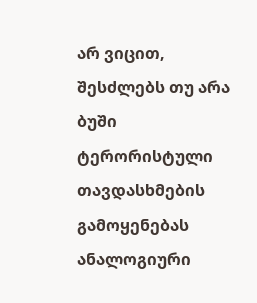არ ვიცით, შესძლებს თუ არა ბუში ტერორისტული თავდასხმების გამოყენებას ანალოგიური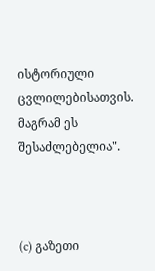ისტორიული ცვლილებისათვის. მაგრამ ეს შესაძლებელია".



(c) გაზეთი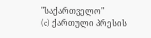"საქართველო"
(c) ქართული პრესის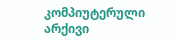კომპიუტერული არქივი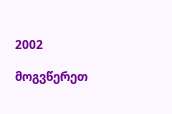2002

მოგვწერეთ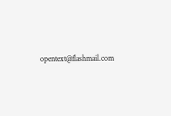opentext@flashmail.com